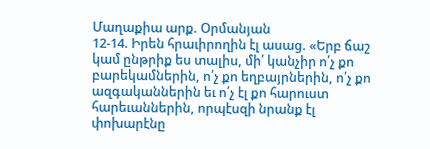Մաղաքիա արք. Օրմանյան
12-14. Իրեն հրաւիրողին էլ ասաց. «Երբ ճաշ կամ ընթրիք ես տալիս, մի՛ կանչիր ո՛չ քո բարեկամներին, ո՛չ քո եղբայրներին, ո՛չ քո ազգականներին եւ ո՛չ էլ քո հարուստ հարեւաններին, որպէսզի նրանք էլ փոխարէնը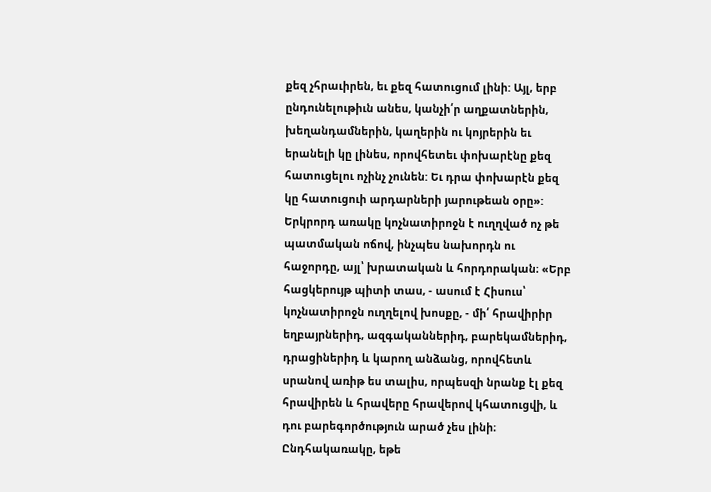քեզ չհրաւիրեն, եւ քեզ հատուցում լինի: Այլ, երբ ընդունելութիւն անես, կանչի՛ր աղքատներին, խեղանդամներին, կաղերին ու կոյրերին եւ երանելի կը լինես, որովհետեւ փոխարէնը քեզ հատուցելու ոչինչ չունեն: Եւ դրա փոխարէն քեզ կը հատուցուի արդարների յարութեան օրը»:
Երկրորդ առակը կոչնատիրոջն է ուղղված ոչ թե պատմական ոճով, ինչպես նախորդն ու հաջորդը, այլ՝ խրատական և հորդորական։ «Երբ հացկերույթ պիտի տաս, - ասում է Հիսուս՝ կոչնատիրոջն ուղղելով խոսքը, - մի՛ հրավիրիր եղբայրներիդ, ազգականներիդ, բարեկամներիդ, դրացիներիդ և կարող անձանց, որովհետև սրանով առիթ ես տալիս, որպեսզի նրանք էլ քեզ հրավիրեն և հրավերը հրավերով կհատուցվի, և դու բարեգործություն արած չես լինի։ Ընդհակառակը, եթե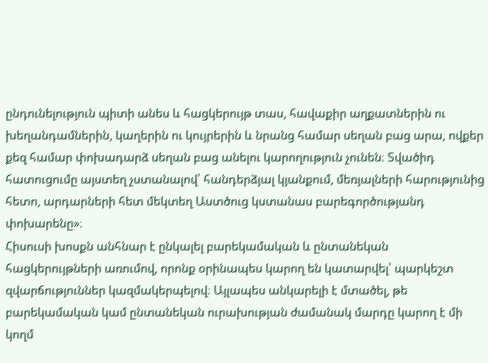ընդունելություն պիտի անես և հացկերույթ տաս, հավաքիր աղքատներին ու խեղանդամներին, կաղերին ու կույրերին և նրանց համար սեղան բաց արա, ովքեր քեզ համար փոխադարձ սեղան բաց անելու կարողություն չունեն։ Տվածիդ հատուցումը այստեղ չստանալով՝ հանդերձյալ կյանքում, մեռյալների հարությունից հետո, արդարների հետ մեկտեղ Աստծուց կստանաս բարեգործությանդ փոխարենը»։
Հիսուսի խոսքն անհնար է ընկալել բարեկամական և ընտանեկան հացկերույթների առումով, որոնք օրինապես կարող են կատարվել՝ պարկեշտ զվարճություններ կազմակերպելով։ Այլապես անկարելի է մտածել, թե բարեկամական կամ ընտանեկան ուրախության ժամանակ մարդը կարող է մի կողմ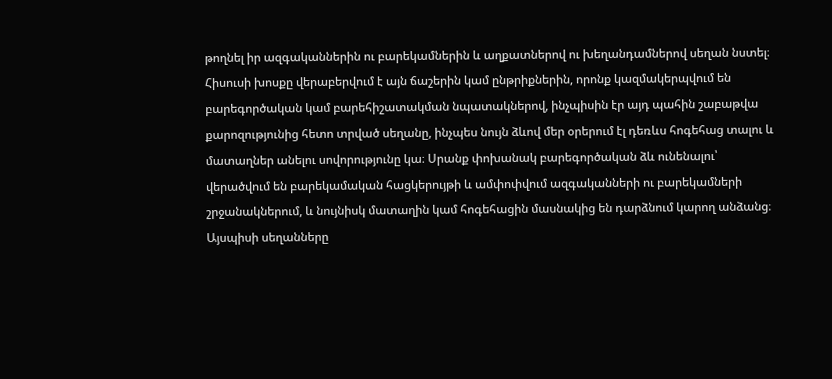թողնել իր ազգականներին ու բարեկամներին և աղքատներով ու խեղանդամներով սեղան նստել։ Հիսուսի խոսքը վերաբերվում է այն ճաշերին կամ ընթրիքներին, որոնք կազմակերպվում են բարեգործական կամ բարեհիշատակման նպատակներով, ինչպիսին էր այդ պահին շաբաթվա քարոզությունից հետո տրված սեղանը, ինչպես նույն ձևով մեր օրերում էլ դեռևս հոգեհաց տալու և մատաղներ անելու սովորությունը կա։ Սրանք փոխանակ բարեգործական ձև ունենալու՝ վերածվում են բարեկամական հացկերույթի և ամփոփվում ազգականների ու բարեկամների շրջանակներում, և նույնիսկ մատաղին կամ հոգեհացին մասնակից են դարձնում կարող անձանց։ Այսպիսի սեղանները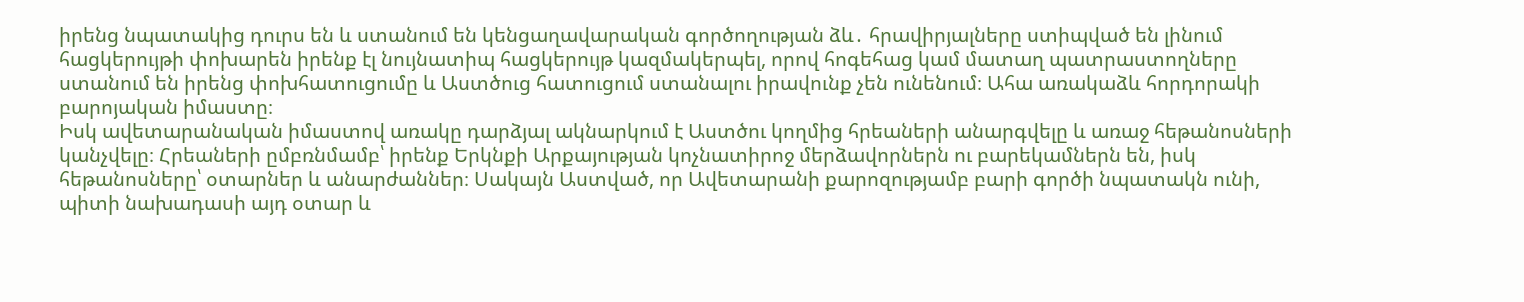իրենց նպատակից դուրս են և ստանում են կենցաղավարական գործողության ձև․ հրավիրյալները ստիպված են լինում հացկերույթի փոխարեն իրենք էլ նույնատիպ հացկերույթ կազմակերպել, որով հոգեհաց կամ մատաղ պատրաստողները ստանում են իրենց փոխհատուցումը և Աստծուց հատուցում ստանալու իրավունք չեն ունենում։ Ահա առակաձև հորդորակի բարոյական իմաստը։
Իսկ ավետարանական իմաստով առակը դարձյալ ակնարկում է Աստծու կողմից հրեաների անարգվելը և առաջ հեթանոսների կանչվելը։ Հրեաների ըմբռնմամբ՝ իրենք Երկնքի Արքայության կոչնատիրոջ մերձավորներն ու բարեկամներն են, իսկ հեթանոսները՝ օտարներ և անարժաններ։ Սակայն Աստված, որ Ավետարանի քարոզությամբ բարի գործի նպատակն ունի, պիտի նախադասի այդ օտար և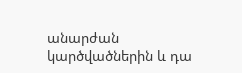անարժան կարծվածներին և դա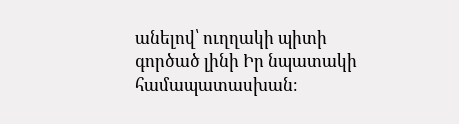անելով՝ ուղղակի պիտի գործած լինի Իր նպատակի համապատասխան։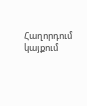Հաղորդում կայքում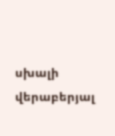սխալի վերաբերյալ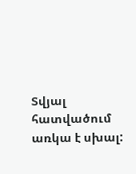Տվյալ հատվածում առկա է սխալ: